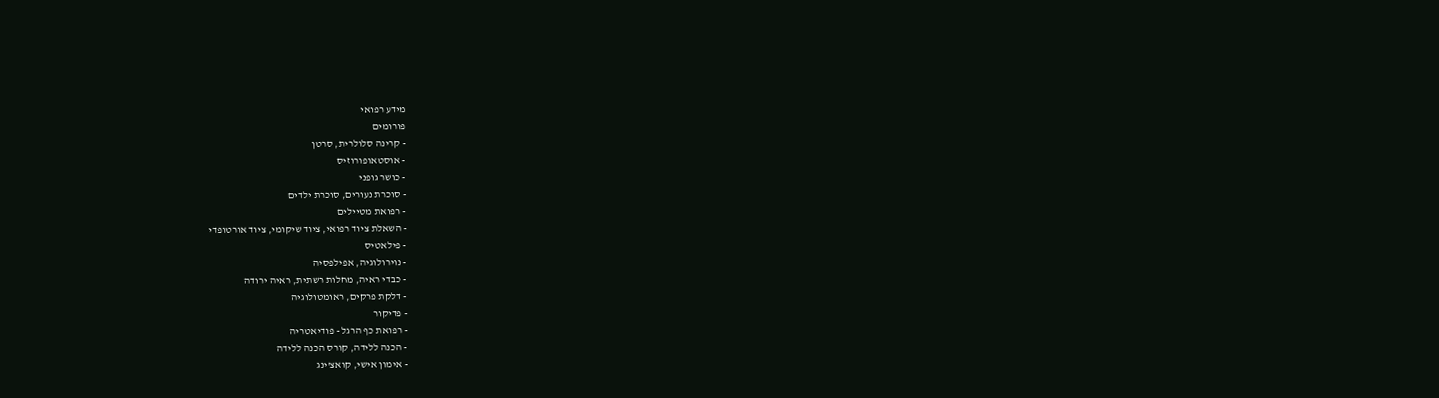מידע רפואי
פורומים
- קרינה סלולרית, סרטן
- אוסטאופורוזיס
- כושר גופני
- סוכרת נעורים, סוכרת ילדים
- רפואת מטיילים
- השאלת ציוד רפואי, ציוד שיקומי, ציוד אורטופדי
- פילאטיס
- נוירולוגיה, אפילפסיה
- כבדי ראיה, מחלות רשתית, ראיה ירודה
- דלקת פרקים, ראומטולוגיה
- פדיקור
- רפואת כף הרגל - פודיאטריה
- הכנה ללידה, קורס הכנה ללידה
- אימון אישי, קואצ'ינג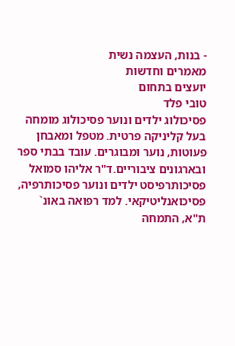- בנות, העצמה נשית
מאמרים וחדשות
יועצים בתחום
טובי פלד
פסיכולוג ילדים ונוער פסיכולוג מומחה בעל קליניקה פרטית. מטפל ומאבחן פעוטות, נוער ומבוגרים. עובד בבתי ספר ובארגונים ציבוריים.ד"ר אליהו סמואל
פסיכותרפיסט ילדים ונוער פסיכותרפיה, פסיכואנליטיקאי. למד רפואה באונ` ת"א, התמחה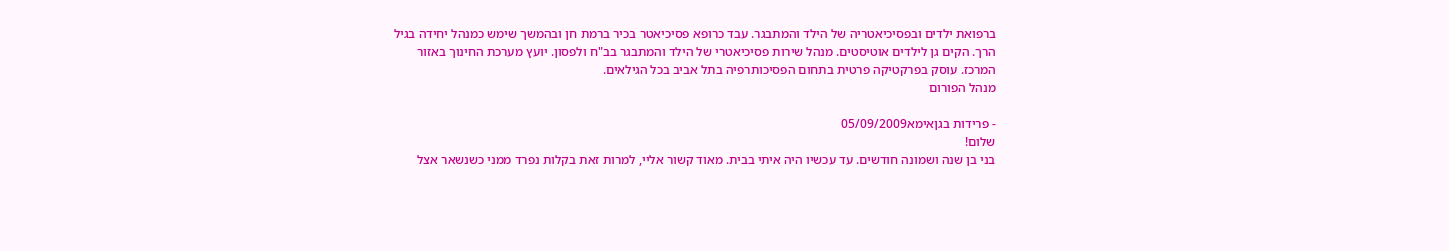ברפואת ילדים ובפסיכיאטריה של הילד והמתבגר. עבד כרופא פסיכיאטר בכיר ברמת חן ובהמשך שימש כמנהל יחידה בגיל הרך. הקים גן לילדים אוטיסטים. מנהל שירות פסיכיאטרי של הילד והמתבגר בב"ח ולפסון. יועץ מערכת החינוך באזור המרכז. עוסק בפרקטיקה פרטית בתחום הפסיכותרפיה בתל אביב בכל הגילאים.
מנהל הפורום

- פרידות בגןאימא05/09/2009
שלום!
בני בן שנה ושמונה חודשים. עד עכשיו היה איתי בבית. מאוד קשור אליי, למרות זאת בקלות נפרד ממני כשנשאר אצל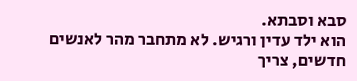סבא וסבתא.
הוא ילד עדין ורגיש. לא מתחבר מהר לאנשים חדשים, צריך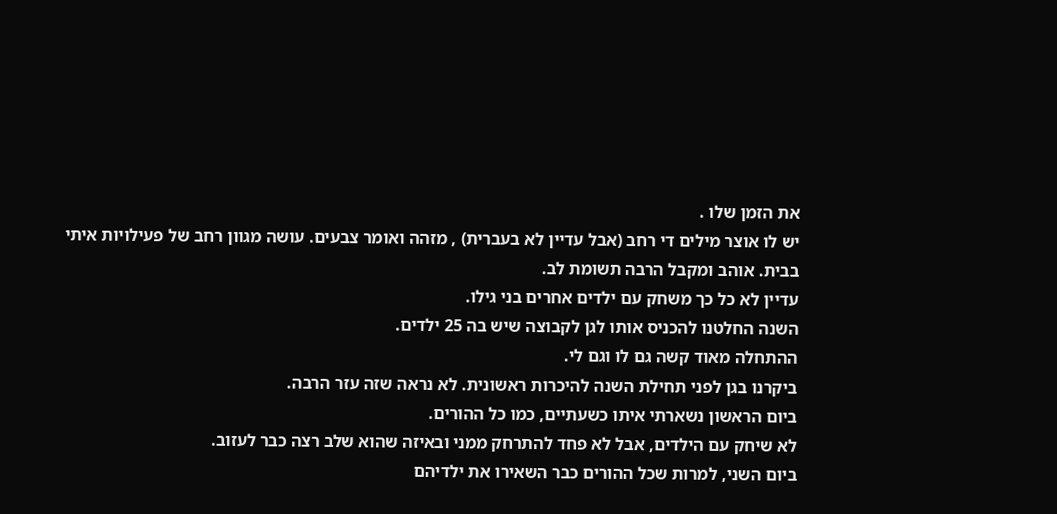את הזמן שלו .
יש לו אוצר מילים די רחב (אבל עדיין לא בעברית) , מזהה ואומר צבעים. עושה מגוון רחב של פעילויות איתי בבית. אוהב ומקבל הרבה תשומת לב.
עדיין לא כל כך משחק עם ילדים אחרים בני גילו.
השנה החלטנו להכניס אותו לגן לקבוצה שיש בה 25 ילדים.
ההתחלה מאוד קשה גם לו וגם לי.
ביקרנו בגן לפני תחילת השנה להיכרות ראשונית. לא נראה שזה עזר הרבה.
ביום הראשון נשארתי איתו כשעתיים, כמו כל ההורים.
לא שיחק עם הילדים, אבל לא פחד להתרחק ממני ובאיזה שהוא שלב רצה כבר לעזוב.
ביום השני, למרות שכל ההורים כבר השאירו את ילדיהם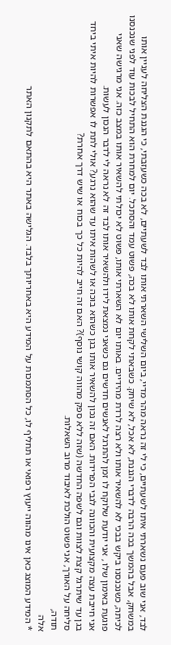לבד, אני שוב פעם נשארתי איתו לשעתיים, כי לי זה נראה מהר מדיי, ביום השלישי השארתי אותו לבד לשעתיים, לא בכה כשעזבתי, כי הגננת הצליחה לעניין אותו במשחק, אבל בהמשך בכה הרבה לדברי הגננת, לא אכל, לא שיחק. כשבאתי לקחת אותו לא בכה, פשוט עמד והסתכל. יום למחרת הוא התחיל לבכות עוד לפני שנכנסנו לכיתה, כשנכנסנו ביקש בבכי לא להשאיר אותו ולא רצה לרדת מהידיים. באותו יום לא השארתי אותו, פשוט לא יכולתי להשאיר אותו במצב כזה. אני מרגישה שאני פוגעת באימון שלו , אני יודעת שלוקח לו זמן להתרגל לאנשים חדשים גם כשאני נמצאת לידו ולהשאיר אותו לבד זה לא נראה לי לדבר הנכון לעשות.
אני חייבת עצה מקצועית והכוונה לגבי הפרידות. האם זה נכון להשאיר אותו בגן כשהוא בוכה או לשהות איתו עד שהוא נרגע? אולי לתת לו אפשרות להיות איתי ביחד בגן עד שיתרגל קצת לצוות וגם לשפה החדשה (שזה ללא ספק מהווה קושי נוסף)? האם זה חייב להיות כל כך בכוח או שיש דרך אחרת?
סליחה על האורך, אני פשוט הולכת לאיבוד מרוב השאלות.
תודה,
אלה
* המידע המוצג כאן אינו מהווה ייעוץ רפואי או תחליף לו, כל הסתמכות על המידע היא באחריותך בלבד. הגלישה באתר היא בהתאם לתקנון האתר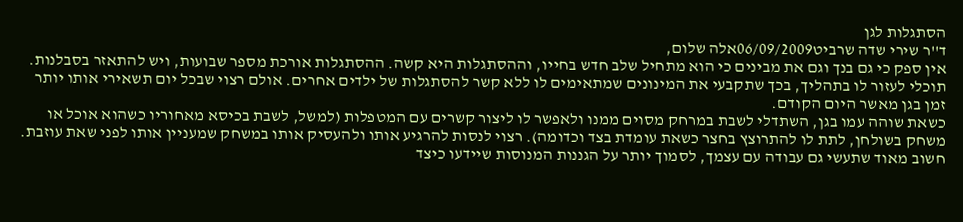הסתגלות לגן
ד''ר שירי שדה שרביט06/09/2009אלה שלום,
אין ספק כי גם בנך וגם את מבינים כי הוא מתחיל שלב חדש בחייו, וההסתגלות היא קשה. ההסתגלות אורכת מספר שבועות, ויש להתאזר בסבלנות. תוכלי לעזור לו בתהליך, בכך שתקבעי את המינונים שמתאימים לו ללא קשר להסתגלות של ילדים אחרים. אולם רצוי שבכל יום תשאירי אותו יותר זמן בגן מאשר היום הקודם.
כשאת שוהה עמו בגן, השתדלי לשבת במרחק מסוים ממנו ולאפשר לו ליצור קשרים עם המטפלות (למשל, לשבת בכיסא מאחוריו כשהוא אוכל או משחק בשולחן, לתת לו להתרוצץ בחצר כשאת עומדת בצד וכדומה). רצוי לנסות להרגיע אותו ולהעסיק אותו במשחק שמעניין אותו לפני שאת עוזבת. חשוב מאוד שתעשי גם עבודה עם עצמך, לסמוך יותר על הגננות המנוסות שיידעו כיצד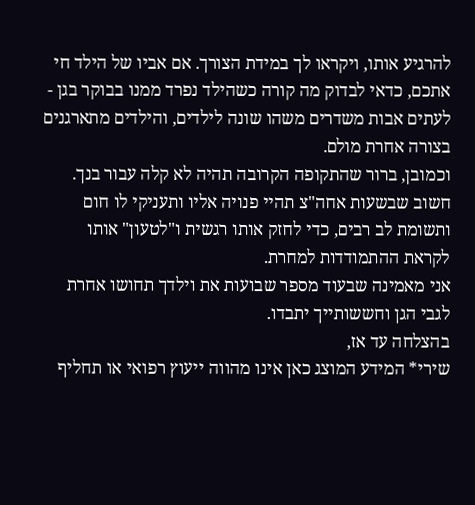להרגיע אותו, ויקראו לך במידת הצורך. אם אביו של הילד חי אתכם, כדאי לבדוק מה קורה כשהילד נפרד ממנו בבוקר בגן - לעתים אבות משדרים משהו שונה לילדים, והילדים מתארגנים בצורה אחרת מולם.
וכמובן, ברור שהתקופה הקרובה תהיה לא קלה עבור בנך. חשוב שבשעות אחה"צ תהיי פנויה אליו ותעניקי לו חום ותשומת לב רבים, כדי לחזק אותו רגשית ו"לטעון" אותו לקראת ההתמודדות למחרת.
אני מאמינה שבעוד מספר שבועות את וילדך תחושו אחרת לגבי הגן וחששותייך יתבדו.
בהצלחה עד אז,
שירי* המידע המוצג כאן אינו מהווה ייעוץ רפואי או תחליף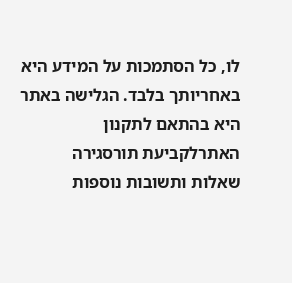לו, כל הסתמכות על המידע היא באחריותך בלבד. הגלישה באתר היא בהתאם לתקנון האתרלקביעת תורסגירה
שאלות ותשובות נוספות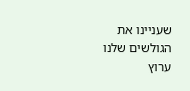שעניינו את הגולשים שלנו
ערוץ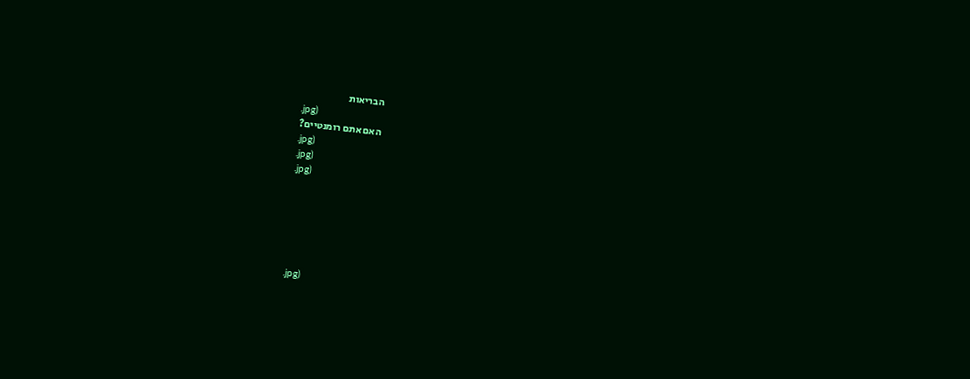הבריאות
.jpg)
האם אתם רומנטיים?
.jpg)
.jpg)
.jpg)






.jpg)